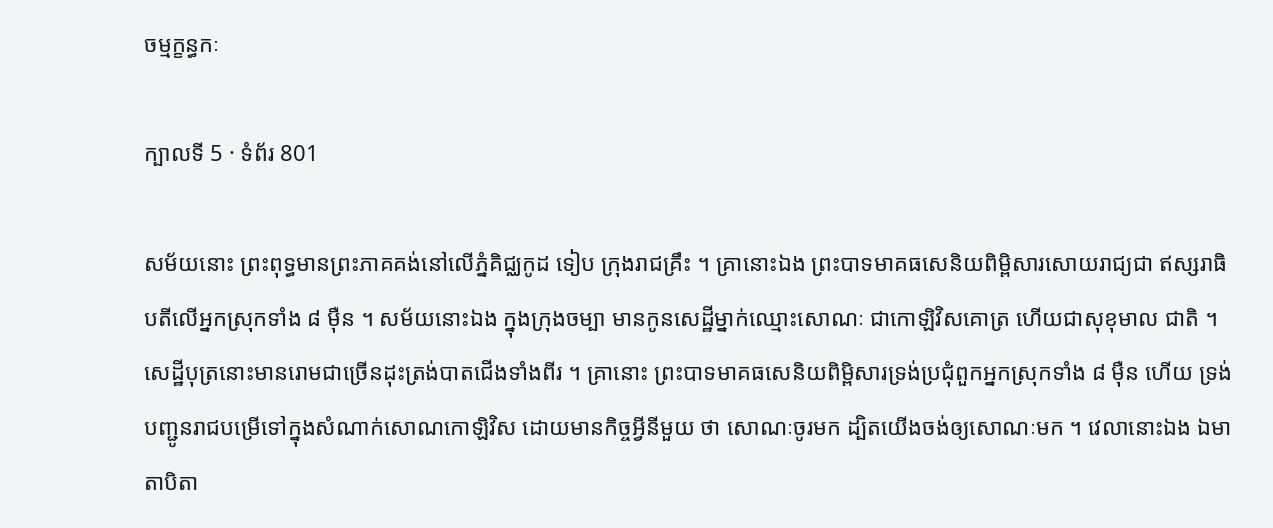ចម្មក្ខន្ធកៈ

ក្បាលទី 5 · ទំព័រ 801

សម័យនោះ ព្រះពុទ្ធមានព្រះភាគគង់នៅលើភ្នំគិជ្ឈកូដ ទៀប ក្រុងរាជគ្រឹះ ។ គ្រានោះឯង ព្រះបាទមាគធសេនិយពិម្ពិសារសោយរាជ្យជា ឥស្សរាធិបតីលើអ្នកស្រុកទាំង ៨ ម៉ឺន ។ សម័យនោះឯង ក្នុងក្រុងចម្បា មានកូនសេដ្ឋីម្នាក់ឈ្មោះសោណៈ ជាកោឡិវិសគោត្រ ហើយជាសុខុមាល ជាតិ ។ សេដ្ឋីបុត្រនោះមានរោមជាច្រើនដុះត្រង់បាតជើងទាំងពីរ ។ គ្រានោះ ព្រះបាទមាគធសេនិយពិម្ពិសារទ្រង់ប្រជុំពួកអ្នកស្រុកទាំង ៨ ម៉ឺន ហើយ ទ្រង់បញ្ជូនរាជបម្រើទៅក្នុងសំណាក់សោណកោឡិវិស ដោយមានកិច្ចអ្វីនីមួយ ថា សោណៈចូរមក ដ្បិតយើងចង់ឲ្យសោណៈមក ។ វេលានោះឯង ឯមាតាបិតា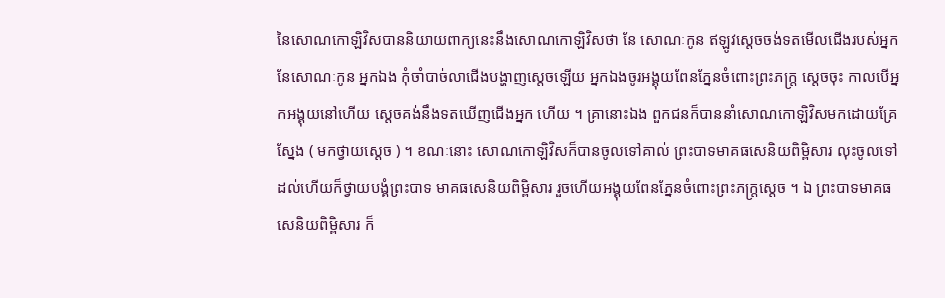នៃសោណកោឡិវិសបាននិយាយពាក្យនេះនឹងសោណកោឡិវិសថា នែ សោណៈកូន ឥឡូវស្តេចចង់ទតមើលជើងរបស់អ្នក នែសោណៈកូន អ្នកឯង កុំចាំបាច់លាជើងបង្ហាញស្តេចឡើយ អ្នកឯងចូរអង្គុយពែនភ្នែនចំពោះព្រះភក្ត្រ ស្តេចចុះ កាលបើអ្នកអង្គុយនៅហើយ ស្តេចគង់នឹងទតឃើញជើងអ្នក ហើយ ។ គ្រានោះឯង ពួកជនក៏បាននាំសោណកោឡិវិសមកដោយគ្រែស្នែង ( មកថ្វាយស្តេច ) ។ ខណៈនោះ សោណកោឡិវិសក៏បានចូលទៅគាល់ ព្រះបាទមាគធសេនិយពិម្ពិសារ លុះចូលទៅដល់ហើយក៏ថ្វាយបង្គំព្រះបាទ មាគធសេនិយពិម្ពិសារ រួចហើយអង្គុយពែនភ្នែនចំពោះព្រះភក្ត្រស្តេច ។ ឯ ព្រះបាទមាគធសេនិយពិម្ពិសារ ក៏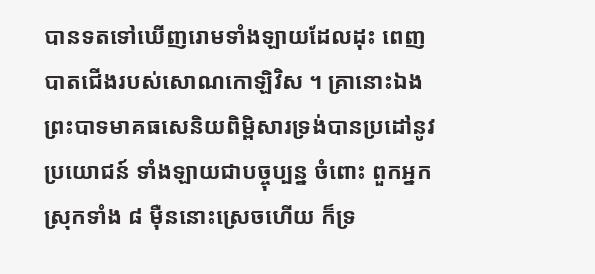បានទតទៅឃើញរោមទាំងឡាយដែលដុះ ពេញបាតជើងរបស់សោណកោឡិវិស ។ គ្រានោះឯង ព្រះបាទមាគធសេនិយពិម្ពិសារទ្រង់បានប្រដៅនូវប្រយោជន៍ ទាំងឡាយជាបច្ចុប្បន្ន ចំពោះ ពួកអ្នកស្រុកទាំង ៨ ម៉ឺននោះស្រេចហើយ ក៏ទ្រ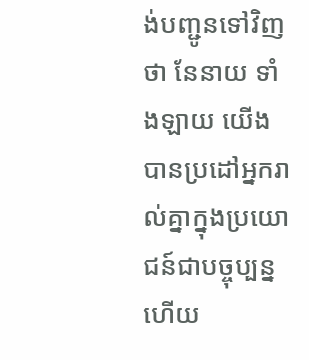ង់បញ្ជូនទៅវិញថា នែនាយ ទាំងឡាយ យើងបានប្រដៅអ្នករាល់គ្នាក្នុងប្រយោជន៍ជាបច្ចុប្បន្នហើយ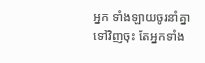អ្នក ទាំងឡាយចូរនាំគ្នាទៅវិញចុះ តែអ្នកទាំង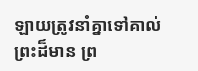ឡាយត្រូវនាំគ្នាទៅគាល់ព្រះដ៏មាន ព្រ